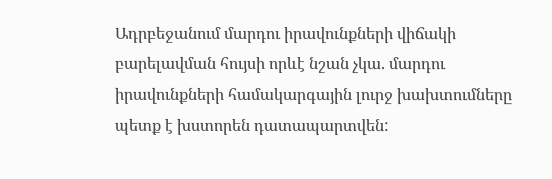Ադրբեջանում մարդու իրավունքների վիճակի բարելավման հույսի որևէ նշան չկա. մարդու իրավունքների համակարգային լուրջ խախտումները պետք է խստորեն դատապարտվեն: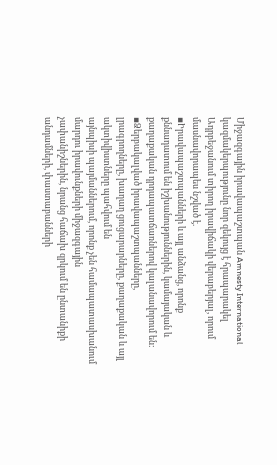Միջազգային իրավապաշտպան Amnesty International կազմակերպությունը նոր զեկույց է հրապարակել Ադրբեջանում տիրող իրավիճակի վերաբերյալ, որում մասնավորապես նշված է.
▪Իրավապաշտպանների և այլ անձանց, որոնք քննադատում են իշխանություններին, կամայական և քաղաքական դրդապատճառներով կալանավորում են:
▪Ձերբակալված իրավապաշտպանները,
լրագրողները, խաղաղ ցուցարարները, քաղաքական և այլ ակտիվիստները պահվում են
այնպիսի պայմաններում, որոնք չեն համապատասխանում մարդու իրավունքների միջազգային
չափանիշներին, նրանց հաճախ զրկում են ընտանիքի անդամների, փաստաբանների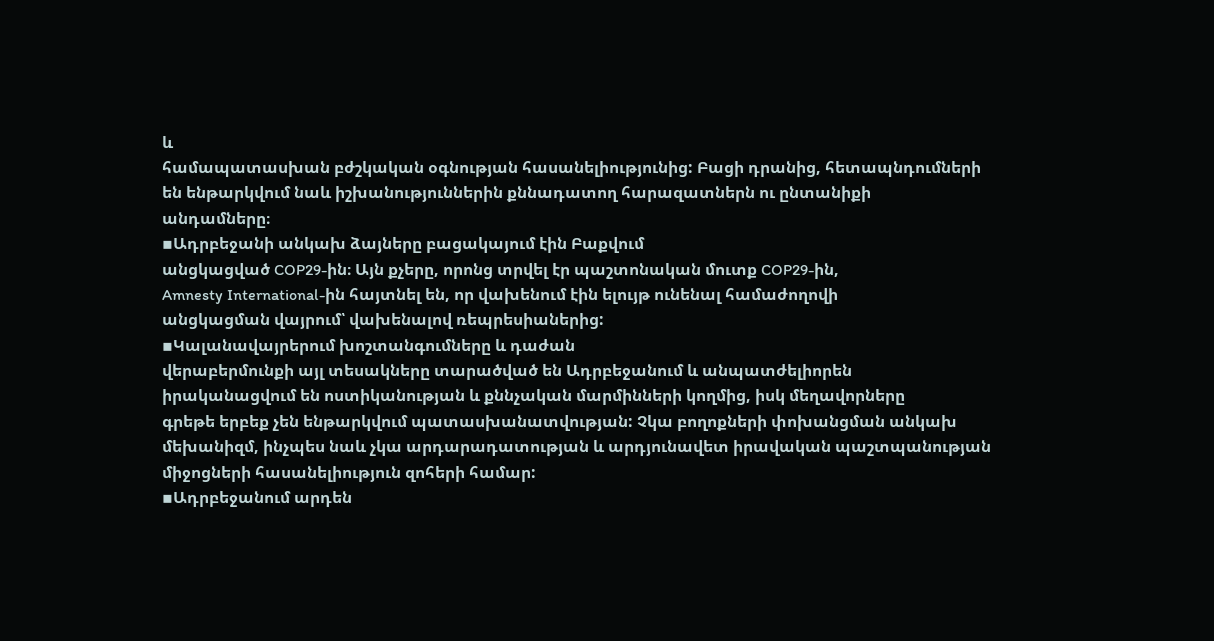և
համապատասխան բժշկական օգնության հասանելիությունից: Բացի դրանից, հետապնդումների
են ենթարկվում նաև իշխանություններին քննադատող հարազատներն ու ընտանիքի
անդամները։
▪Ադրբեջանի անկախ ձայները բացակայում էին Բաքվում
անցկացված COP29-ին։ Այն քչերը, որոնց տրվել էր պաշտոնական մուտք COP29-ին,
Amnesty International-ին հայտնել են, որ վախենում էին ելույթ ունենալ համաժողովի
անցկացման վայրում՝ վախենալով ռեպրեսիաներից:
▪Կալանավայրերում խոշտանգումները և դաժան
վերաբերմունքի այլ տեսակները տարածված են Ադրբեջանում և անպատժելիորեն
իրականացվում են ոստիկանության և քննչական մարմինների կողմից, իսկ մեղավորները
գրեթե երբեք չեն ենթարկվում պատասխանատվության: Չկա բողոքների փոխանցման անկախ
մեխանիզմ, ինչպես նաև չկա արդարադատության և արդյունավետ իրավական պաշտպանության
միջոցների հասանելիություն զոհերի համար:
▪Ադրբեջանում արդեն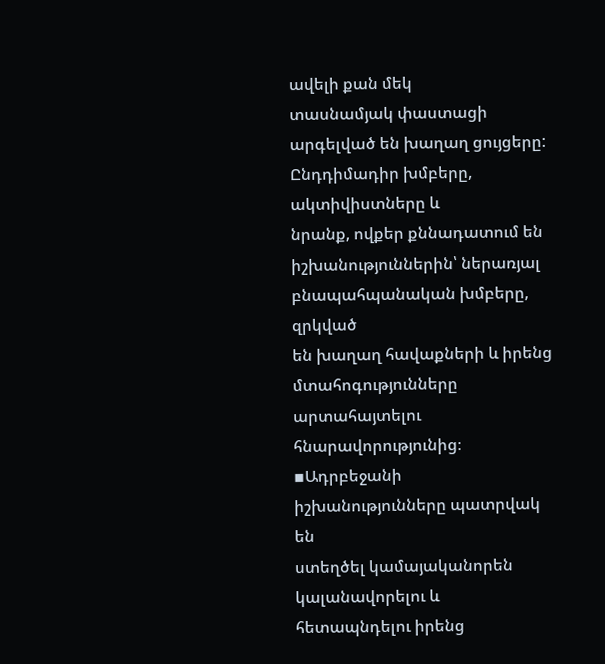ավելի քան մեկ
տասնամյակ փաստացի արգելված են խաղաղ ցույցերը: Ընդդիմադիր խմբերը, ակտիվիստները և
նրանք, ովքեր քննադատում են իշխանություններին՝ ներառյալ բնապահպանական խմբերը, զրկված
են խաղաղ հավաքների և իրենց մտահոգությունները արտահայտելու հնարավորությունից։
▪Ադրբեջանի իշխանությունները պատրվակ են
ստեղծել կամայականորեն կալանավորելու և հետապնդելու իրենց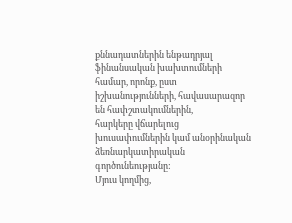քննադատներին ենթադրյալ
ֆինանսական խախտումների համար, որոնք, ըստ իշխանությունների, հավասարազոր են հափշտակումներին,
հարկերը վճարելուց խուսափումներին կամ անօրինական ձեռնարկատիրական գործունեությանը:
Մյուս կողմից,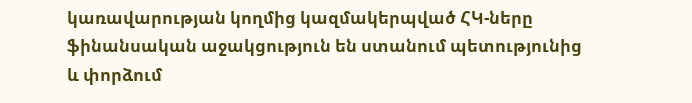կառավարության կողմից կազմակերպված ՀԿ-ները ֆինանսական աջակցություն են ստանում պետությունից
և փորձում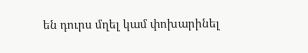են դուրս մղել կամ փոխարինել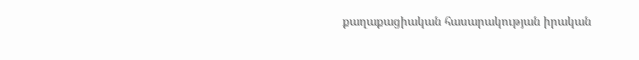քաղաքացիական հասարակության իրական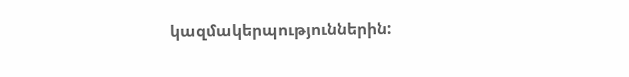կազմակերպություններին: